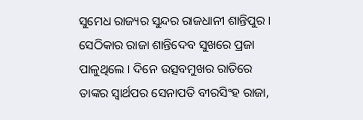ସୁମେଧ ରାଜ୍ୟର ସୁନ୍ଦର ରାଜଧାନୀ ଶାନ୍ତିପୁର । ସେଠିକାର ରାଜା ଶାନ୍ତିଦେବ ସୁଖରେ ପ୍ରଜା ପାଳୁଥିଲେ । ଦିନେ ଉତ୍ସବମୁଖର ରାତିରେ ତାଙ୍କର ସ୍ୱାର୍ଥପର ସେନାପତି ବୀରସିଂହ ରାଜା,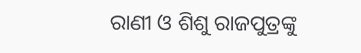ରାଣୀ ଓ ଶିଶୁ ରାଜପୁତ୍ରଙ୍କୁ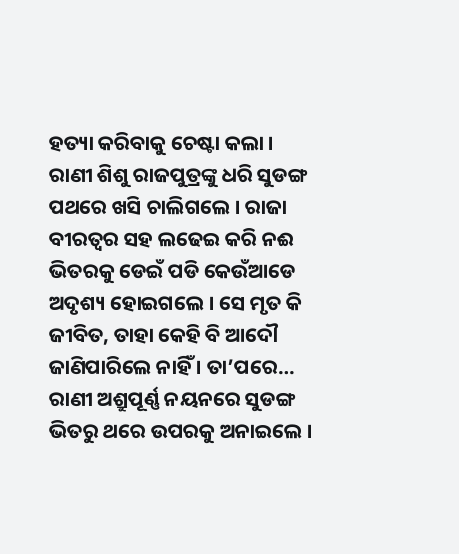ହତ୍ୟା କରିବାକୁ ଚେଷ୍ଟା କଲା । ରାଣୀ ଶିଶୁ ରାଜପୁତ୍ରଙ୍କୁ ଧରି ସୁଡଙ୍ଗ ପଥରେ ଖସି ଚାଲିଗଲେ । ରାଜା ବୀରତ୍ୱର ସହ ଲଢେଇ କରି ନଈ ଭିତରକୁ ଡେଇଁ ପଡି କେଉଁଆଡେ ଅଦୃଶ୍ୟ ହୋଇଗଲେ । ସେ ମୃତ କି ଜୀବିତ, ତାହା କେହି ବି ଆଦୌ ଜାଣିପାରିଲେ ନାହିଁ । ତା’ପରେ…
ରାଣୀ ଅଶ୍ରୁପୂର୍ଣ୍ଣ ନୟନରେ ସୁଡଙ୍ଗ ଭିତରୁ ଥରେ ଉପରକୁ ଅନାଇଲେ ।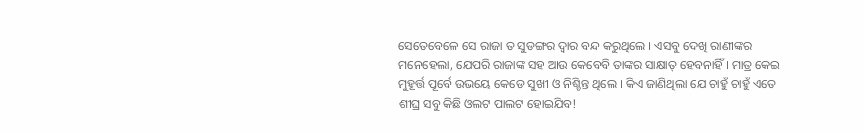ସେତେବେଳେ ସେ ରାଜା ତ ସୁଡଙ୍ଗର ଦ୍ୱାର ବନ୍ଦ କରୁଥିଲେ । ଏସବୁ ଦେଖି ରାଣୀଙ୍କର ମନେହେଲା, ଯେପରି ରାଜାଙ୍କ ସହ ଆଉ କେବେବି ତାଙ୍କର ସାକ୍ଷାତ୍ ହେବନାହିଁ । ମାତ୍ର କେଇ ମୁହୂର୍ତ୍ତ ପୂର୍ବେ ଉଭୟେ କେଡେ ସୁଖୀ ଓ ନିଶ୍ଚିନ୍ତ ଥିଲେ । କିଏ ଜାଣିଥିଲା ଯେ ଚାହୁଁ ଚାହୁଁ ଏତେ ଶୀଘ୍ର ସବୁ କିଛି ଓଲଟ ପାଲଟ ହୋଇଯିବ!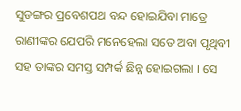ସୁଡଙ୍ଗର ପ୍ରବେଶପଥ ବନ୍ଦ ହୋଇଯିବା ମାତ୍ରେ ରାଣୀଙ୍କର ଯେପରି ମନେହେଲା ସତେ ଅବା ପୃଥିବୀ ସହ ତାଙ୍କର ସମସ୍ତ ସମ୍ପର୍କ ଛିନ୍ନ ହୋଇଗଲା । ସେ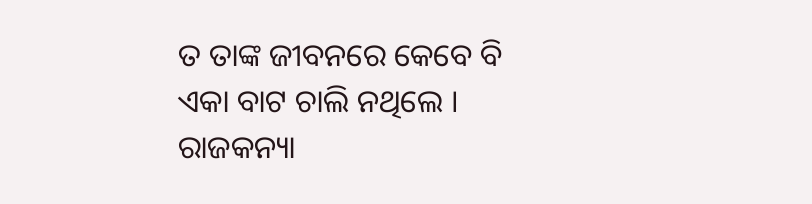ତ ତାଙ୍କ ଜୀବନରେ କେବେ ବି ଏକା ବାଟ ଚାଲି ନଥିଲେ । ରାଜକନ୍ୟା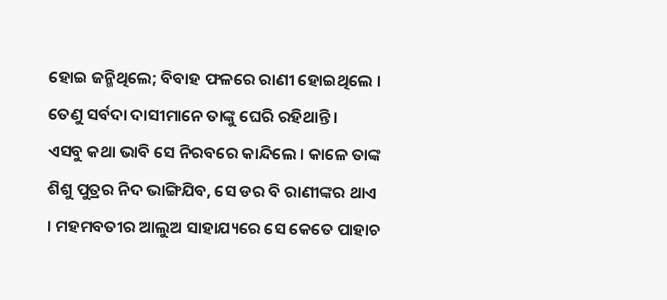ହୋଇ ଜନ୍ମିଥିଲେ; ବିବାହ ଫଳରେ ରାଣୀ ହୋଇଥିଲେ । ତେଣୁ ସର୍ବଦା ଦାସୀମାନେ ତାଙ୍କୁ ଘେରି ରହିଥାନ୍ତି ।
ଏସବୁ କଥା ଭାବି ସେ ନିରବରେ କାନ୍ଦିଲେ । କାଳେ ତାଙ୍କ ଶିଶୁ ପୁତ୍ରର ନିଦ ଭାଙ୍ଗିଯିବ, ସେ ଡର ବି ରାଣୀଙ୍କର ଥାଏ । ମହମବତୀର ଆଲୁଅ ସାହାଯ୍ୟରେ ସେ କେତେ ପାହାଚ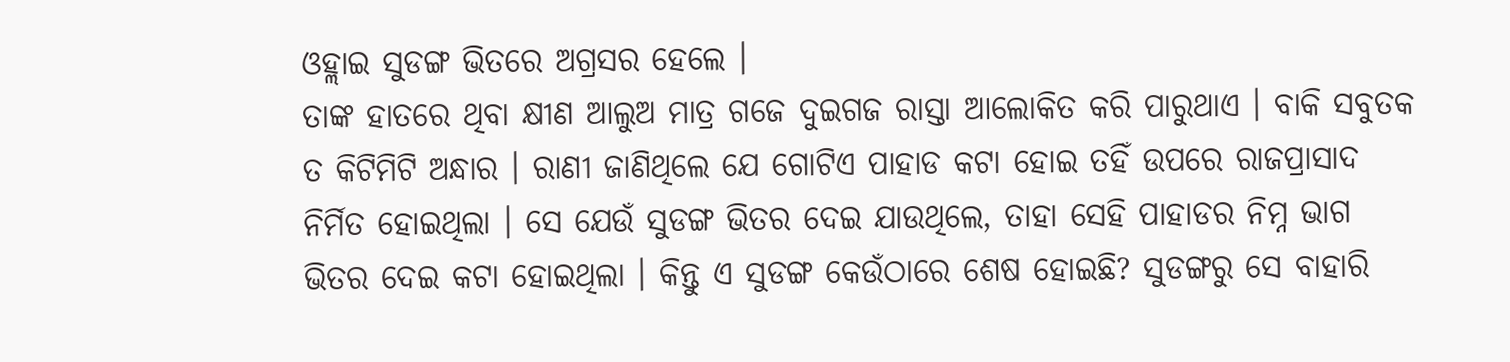ଓହ୍ଲାଇ ସୁଡଙ୍ଗ ଭିତରେ ଅଗ୍ରସର ହେଲେ ।
ତାଙ୍କ ହାତରେ ଥିବା କ୍ଷୀଣ ଆଲୁଅ ମାତ୍ର ଗଜେ ଦୁଇଗଜ ରାସ୍ତା ଆଲୋକିତ କରି ପାରୁଥାଏ । ବାକି ସବୁତକ ତ କିଟିମିଟି ଅନ୍ଧାର । ରାଣୀ ଜାଣିଥିଲେ ଯେ ଗୋଟିଏ ପାହାଡ କଟା ହୋଇ ତହିଁ ଉପରେ ରାଜପ୍ରାସାଦ ନିର୍ମିତ ହୋଇଥିଲା । ସେ ଯେଉଁ ସୁଡଙ୍ଗ ଭିତର ଦେଇ ଯାଉଥିଲେ, ତାହା ସେହି ପାହାଡର ନିମ୍ନ ଭାଗ ଭିତର ଦେଇ କଟା ହୋଇଥିଲା । କିନ୍ତୁ ଏ ସୁଡଙ୍ଗ କେଉଁଠାରେ ଶେଷ ହୋଇଛି? ସୁଡଙ୍ଗରୁ ସେ ବାହାରି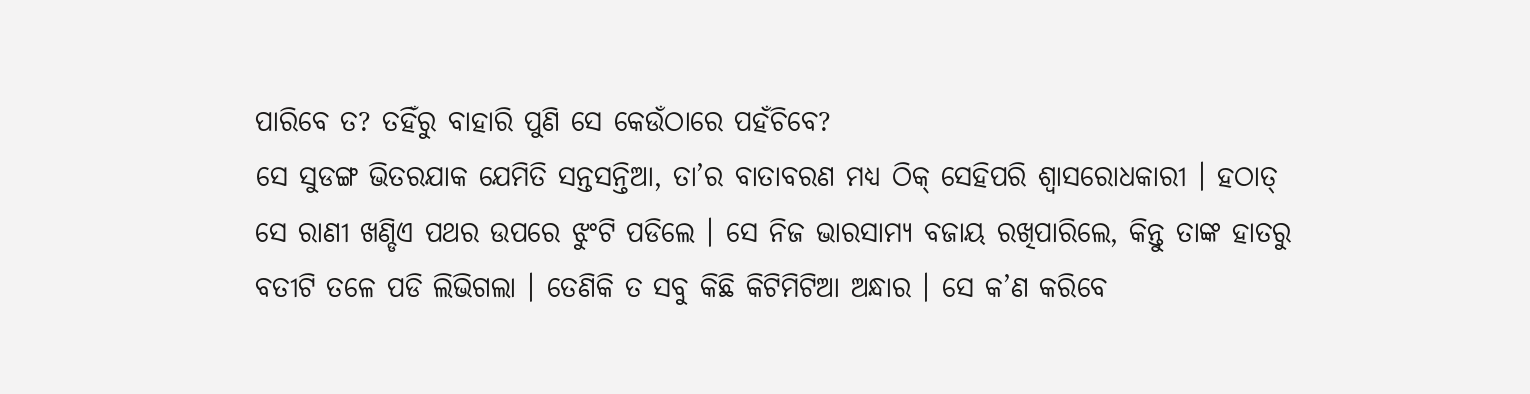ପାରିବେ ତ? ତହିଁରୁ ବାହାରି ପୁଣି ସେ କେଉଁଠାରେ ପହଁଚିବେ?
ସେ ସୁଡଙ୍ଗ ଭିତରଯାକ ଯେମିତି ସନ୍ତସନ୍ତିଆ, ତା’ର ବାତାବରଣ ମଧ୍ୟ ଠିକ୍ ସେହିପରି ଶ୍ୱାସରୋଧକାରୀ । ହଠାତ୍ ସେ ରାଣୀ ଖଣ୍ଡିଏ ପଥର ଉପରେ ଝୁଂଟି ପଡିଲେ । ସେ ନିଜ ଭାରସାମ୍ୟ ବଜାୟ ରଖିପାରିଲେ, କିନ୍ତୁ ତାଙ୍କ ହାତରୁ ବତୀଟି ତଳେ ପଡି ଲିଭିଗଲା । ତେଣିକି ତ ସବୁ କିଛି କିଟିମିଟିଆ ଅନ୍ଧାର । ସେ କ’ଣ କରିବେ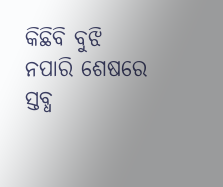କିଛିବି ବୁଝି ନପାରି ଶେଷରେ ସ୍ତବ୍ଧ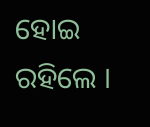ହୋଇ ରହିଲେ ।